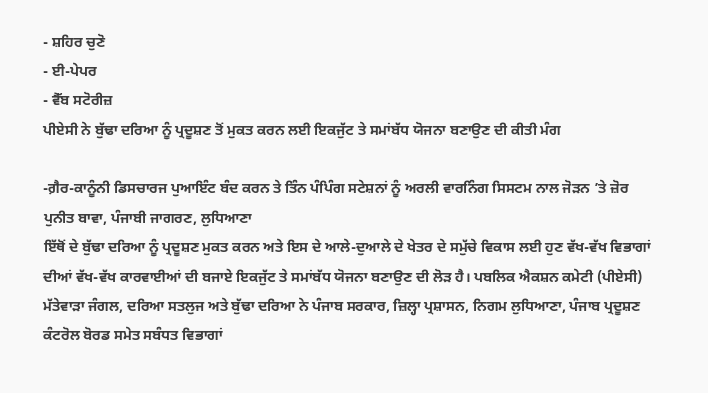- ਸ਼ਹਿਰ ਚੁਣੋ
- ਈ-ਪੇਪਰ
- ਵੈੱਬ ਸਟੋਰੀਜ਼
ਪੀਏਸੀ ਨੇ ਬੁੱਢਾ ਦਰਿਆ ਨੂੰ ਪ੍ਰਦੂਸ਼ਣ ਤੋਂ ਮੁਕਤ ਕਰਨ ਲਈ ਇਕਜੁੱਟ ਤੇ ਸਮਾਂਬੱਧ ਯੋਜਨਾ ਬਣਾਉਣ ਦੀ ਕੀਤੀ ਮੰਗ

-ਗ਼ੈਰ-ਕਾਨੂੰਨੀ ਡਿਸਚਾਰਜ ਪੁਆਇੰਟ ਬੰਦ ਕਰਨ ਤੇ ਤਿੰਨ ਪੰਪਿੰਗ ਸਟੇਸ਼ਨਾਂ ਨੂੰ ਅਰਲੀ ਵਾਰਨਿੰਗ ਸਿਸਟਮ ਨਾਲ ਜੋੜਨ ’ਤੇ ਜ਼ੋਰ
ਪੁਨੀਤ ਬਾਵਾ, ਪੰਜਾਬੀ ਜਾਗਰਣ, ਲੁਧਿਆਣਾ
ਇੱਥੋਂ ਦੇ ਬੁੱਢਾ ਦਰਿਆ ਨੂੰ ਪ੍ਰਦੂਸ਼ਣ ਮੁਕਤ ਕਰਨ ਅਤੇ ਇਸ ਦੇ ਆਲੇ-ਦੁਆਲੇ ਦੇ ਖੇਤਰ ਦੇ ਸਮੁੱਚੇ ਵਿਕਾਸ ਲਈ ਹੁਣ ਵੱਖ-ਵੱਖ ਵਿਭਾਗਾਂ ਦੀਆਂ ਵੱਖ-ਵੱਖ ਕਾਰਵਾਈਆਂ ਦੀ ਬਜਾਏ ਇਕਜੁੱਟ ਤੇ ਸਮਾਂਬੱਧ ਯੋਜਨਾ ਬਣਾਉਣ ਦੀ ਲੋੜ ਹੈ। ਪਬਲਿਕ ਐਕਸ਼ਨ ਕਮੇਟੀ (ਪੀਏਸੀ) ਮੱਤੇਵਾੜਾ ਜੰਗਲ, ਦਰਿਆ ਸਤਲੁਜ ਅਤੇ ਬੁੱਢਾ ਦਰਿਆ ਨੇ ਪੰਜਾਬ ਸਰਕਾਰ, ਜ਼ਿਲ੍ਹਾ ਪ੍ਰਸ਼ਾਸਨ, ਨਿਗਮ ਲੁਧਿਆਣਾ, ਪੰਜਾਬ ਪ੍ਰਦੂਸ਼ਣ ਕੰਟਰੋਲ ਬੋਰਡ ਸਮੇਤ ਸਬੰਧਤ ਵਿਭਾਗਾਂ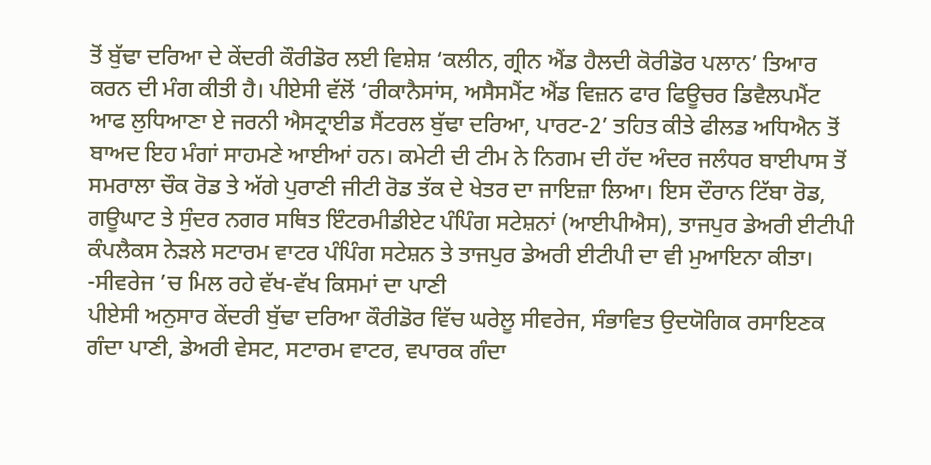ਤੋਂ ਬੁੱਢਾ ਦਰਿਆ ਦੇ ਕੇਂਦਰੀ ਕੌਰੀਡੋਰ ਲਈ ਵਿਸ਼ੇਸ਼ ‘ਕਲੀਨ, ਗ੍ਰੀਨ ਐਂਡ ਹੈਲਦੀ ਕੋਰੀਡੋਰ ਪਲਾਨ’ ਤਿਆਰ ਕਰਨ ਦੀ ਮੰਗ ਕੀਤੀ ਹੈ। ਪੀਏਸੀ ਵੱਲੋਂ ‘ਰੀਕਾਨੈਸਾਂਸ, ਅਸੈਸਮੈਂਟ ਐਂਡ ਵਿਜ਼ਨ ਫਾਰ ਫਿਊਚਰ ਡਿਵੈਲਪਮੈਂਟ ਆਫ ਲੁਧਿਆਣਾ ਏ ਜਰਨੀ ਐਸਟ੍ਰਾਈਡ ਸੈਂਟਰਲ ਬੁੱਢਾ ਦਰਿਆ, ਪਾਰਟ-2’ ਤਹਿਤ ਕੀਤੇ ਫੀਲਡ ਅਧਿਐਨ ਤੋਂ ਬਾਅਦ ਇਹ ਮੰਗਾਂ ਸਾਹਮਣੇ ਆਈਆਂ ਹਨ। ਕਮੇਟੀ ਦੀ ਟੀਮ ਨੇ ਨਿਗਮ ਦੀ ਹੱਦ ਅੰਦਰ ਜਲੰਧਰ ਬਾਈਪਾਸ ਤੋਂ ਸਮਰਾਲਾ ਚੌਕ ਰੋਡ ਤੇ ਅੱਗੇ ਪੁਰਾਣੀ ਜੀਟੀ ਰੋਡ ਤੱਕ ਦੇ ਖੇਤਰ ਦਾ ਜਾਇਜ਼ਾ ਲਿਆ। ਇਸ ਦੌਰਾਨ ਟਿੱਬਾ ਰੋਡ, ਗਊਘਾਟ ਤੇ ਸੁੰਦਰ ਨਗਰ ਸਥਿਤ ਇੰਟਰਮੀਡੀਏਟ ਪੰਪਿੰਗ ਸਟੇਸ਼ਨਾਂ (ਆਈਪੀਐਸ), ਤਾਜਪੁਰ ਡੇਅਰੀ ਈਟੀਪੀ ਕੰਪਲੈਕਸ ਨੇੜਲੇ ਸਟਾਰਮ ਵਾਟਰ ਪੰਪਿੰਗ ਸਟੇਸ਼ਨ ਤੇ ਤਾਜਪੁਰ ਡੇਅਰੀ ਈਟੀਪੀ ਦਾ ਵੀ ਮੁਆਇਨਾ ਕੀਤਾ।
-ਸੀਵਰੇਜ ’ਚ ਮਿਲ ਰਹੇ ਵੱਖ-ਵੱਖ ਕਿਸਮਾਂ ਦਾ ਪਾਣੀ
ਪੀਏਸੀ ਅਨੁਸਾਰ ਕੇਂਦਰੀ ਬੁੱਢਾ ਦਰਿਆ ਕੌਰੀਡੋਰ ਵਿੱਚ ਘਰੇਲੂ ਸੀਵਰੇਜ, ਸੰਭਾਵਿਤ ਉਦਯੋਗਿਕ ਰਸਾਇਣਕ ਗੰਦਾ ਪਾਣੀ, ਡੇਅਰੀ ਵੇਸਟ, ਸਟਾਰਮ ਵਾਟਰ, ਵਪਾਰਕ ਗੰਦਾ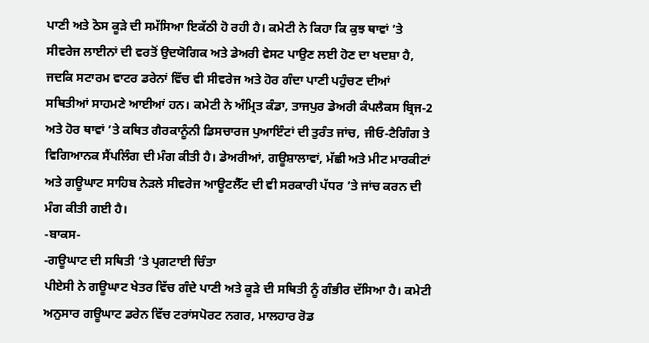ਪਾਣੀ ਅਤੇ ਠੋਸ ਕੂੜੇ ਦੀ ਸਮੱਸਿਆ ਇਕੱਠੀ ਹੋ ਰਹੀ ਹੈ। ਕਮੇਟੀ ਨੇ ਕਿਹਾ ਕਿ ਕੁਝ ਥਾਵਾਂ ’ਤੇ ਸੀਵਰੇਜ ਲਾਈਨਾਂ ਦੀ ਵਰਤੋਂ ਉਦਯੋਗਿਕ ਅਤੇ ਡੇਅਰੀ ਵੇਸਟ ਪਾਉਣ ਲਈ ਹੋਣ ਦਾ ਖਦਸ਼ਾ ਹੈ, ਜਦਕਿ ਸਟਾਰਮ ਵਾਟਰ ਡਰੇਨਾਂ ਵਿੱਚ ਵੀ ਸੀਵਰੇਜ ਅਤੇ ਹੋਰ ਗੰਦਾ ਪਾਣੀ ਪਹੁੰਚਣ ਦੀਆਂ ਸਥਿਤੀਆਂ ਸਾਹਮਣੇ ਆਈਆਂ ਹਨ। ਕਮੇਟੀ ਨੇ ਅੰਮ੍ਰਿਤ ਕੰਡਾ, ਤਾਜਪੁਰ ਡੇਅਰੀ ਕੰਪਲੈਕਸ ਬ੍ਰਿਜ-2 ਅਤੇ ਹੋਰ ਥਾਵਾਂ ’ਤੇ ਕਥਿਤ ਗੈਰਕਾਨੂੰਨੀ ਡਿਸਚਾਰਜ ਪੁਆਇੰਟਾਂ ਦੀ ਤੁਰੰਤ ਜਾਂਚ, ਜੀਓ-ਟੈਗਿੰਗ ਤੇ ਵਿਗਿਆਨਕ ਸੈਂਪਲਿੰਗ ਦੀ ਮੰਗ ਕੀਤੀ ਹੈ। ਡੇਅਰੀਆਂ, ਗਊਸ਼ਾਲਾਵਾਂ, ਮੱਛੀ ਅਤੇ ਮੀਟ ਮਾਰਕੀਟਾਂ ਅਤੇ ਗਊਘਾਟ ਸਾਹਿਬ ਨੇੜਲੇ ਸੀਵਰੇਜ ਆਊਟਲੈੱਟ ਦੀ ਵੀ ਸਰਕਾਰੀ ਪੱਧਰ ’ਤੇ ਜਾਂਚ ਕਰਨ ਦੀ ਮੰਗ ਕੀਤੀ ਗਈ ਹੈ।
-ਬਾਕਸ-
-ਗਊਘਾਟ ਦੀ ਸਥਿਤੀ ’ਤੇ ਪ੍ਰਗਟਾਈ ਚਿੰਤਾ
ਪੀਏਸੀ ਨੇ ਗਊਘਾਟ ਖੇਤਰ ਵਿੱਚ ਗੰਦੇ ਪਾਣੀ ਅਤੇ ਕੂੜੇ ਦੀ ਸਥਿਤੀ ਨੂੰ ਗੰਭੀਰ ਦੱਸਿਆ ਹੈ। ਕਮੇਟੀ ਅਨੁਸਾਰ ਗਊਘਾਟ ਡਰੇਨ ਵਿੱਚ ਟਰਾਂਸਪੋਰਟ ਨਗਰ, ਮਾਲਹਾਰ ਰੋਡ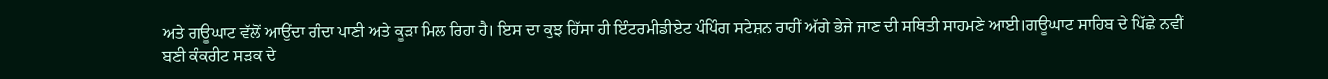ਅਤੇ ਗਊਘਾਟ ਵੱਲੋਂ ਆਉਂਦਾ ਗੰਦਾ ਪਾਣੀ ਅਤੇ ਕੂੜਾ ਮਿਲ ਰਿਹਾ ਹੈ। ਇਸ ਦਾ ਕੁਝ ਹਿੱਸਾ ਹੀ ਇੰਟਰਮੀਡੀਏਟ ਪੰਪਿੰਗ ਸਟੇਸ਼ਨ ਰਾਹੀਂ ਅੱਗੇ ਭੇਜੇ ਜਾਣ ਦੀ ਸਥਿਤੀ ਸਾਹਮਣੇ ਆਈ।ਗਊਘਾਟ ਸਾਹਿਬ ਦੇ ਪਿੱਛੇ ਨਵੀਂ ਬਣੀ ਕੰਕਰੀਟ ਸੜਕ ਦੇ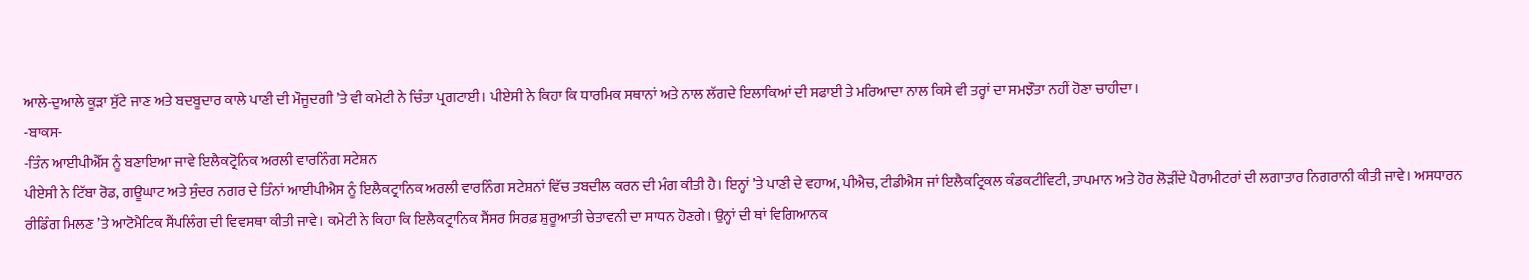ਆਲੇ-ਦੁਆਲੇ ਕੂੜਾ ਸੁੱਟੇ ਜਾਣ ਅਤੇ ਬਦਬੂਦਾਰ ਕਾਲੇ ਪਾਣੀ ਦੀ ਮੌਜੂਦਗੀ ’ਤੇ ਵੀ ਕਮੇਟੀ ਨੇ ਚਿੰਤਾ ਪ੍ਰਗਟਾਈ। ਪੀਏਸੀ ਨੇ ਕਿਹਾ ਕਿ ਧਾਰਮਿਕ ਸਥਾਨਾਂ ਅਤੇ ਨਾਲ ਲੱਗਦੇ ਇਲਾਕਿਆਂ ਦੀ ਸਫਾਈ ਤੇ ਮਰਿਆਦਾ ਨਾਲ ਕਿਸੇ ਵੀ ਤਰ੍ਹਾਂ ਦਾ ਸਮਝੌਤਾ ਨਹੀਂ ਹੋਣਾ ਚਾਹੀਦਾ।
-ਬਾਕਸ-
-ਤਿੰਨ ਆਈਪੀਐੱਸ ਨੂੰ ਬਣਾਇਆ ਜਾਵੇ ਇਲੈਕਟ੍ਰੋਨਿਕ ਅਰਲੀ ਵਾਰਨਿੰਗ ਸਟੇਸ਼ਨ
ਪੀਏਸੀ ਨੇ ਟਿੱਬਾ ਰੋਡ, ਗਊਘਾਟ ਅਤੇ ਸੁੰਦਰ ਨਗਰ ਦੇ ਤਿੰਨਾਂ ਆਈਪੀਐਸ ਨੂੰ ਇਲੈਕਟ੍ਰਾਨਿਕ ਅਰਲੀ ਵਾਰਨਿੰਗ ਸਟੇਸ਼ਨਾਂ ਵਿੱਚ ਤਬਦੀਲ ਕਰਨ ਦੀ ਮੰਗ ਕੀਤੀ ਹੈ। ਇਨ੍ਹਾਂ ’ਤੇ ਪਾਣੀ ਦੇ ਵਹਾਅ, ਪੀਐਚ, ਟੀਡੀਐਸ ਜਾਂ ਇਲੈਕਟ੍ਰਿਕਲ ਕੰਡਕਟੀਵਿਟੀ, ਤਾਪਮਾਨ ਅਤੇ ਹੋਰ ਲੋੜੀਂਦੇ ਪੈਰਾਮੀਟਰਾਂ ਦੀ ਲਗਾਤਾਰ ਨਿਗਰਾਨੀ ਕੀਤੀ ਜਾਵੇ। ਅਸਧਾਰਨ ਰੀਡਿੰਗ ਮਿਲਣ ’ਤੇ ਆਟੋਮੈਟਿਕ ਸੈਂਪਲਿੰਗ ਦੀ ਵਿਵਸਥਾ ਕੀਤੀ ਜਾਵੇ। ਕਮੇਟੀ ਨੇ ਕਿਹਾ ਕਿ ਇਲੈਕਟ੍ਰਾਨਿਕ ਸੈਂਸਰ ਸਿਰਫ਼ ਸ਼ੁਰੂਆਤੀ ਚੇਤਾਵਨੀ ਦਾ ਸਾਧਨ ਹੋਣਗੇ। ਉਨ੍ਹਾਂ ਦੀ ਥਾਂ ਵਿਗਿਆਨਕ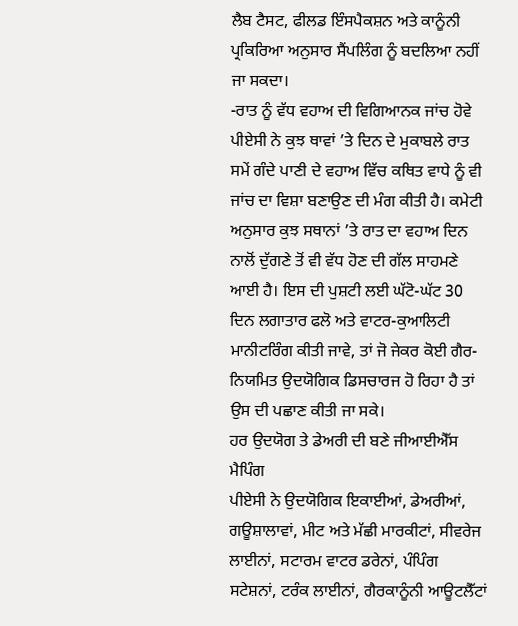ਲੈਬ ਟੈਸਟ, ਫੀਲਡ ਇੰਸਪੈਕਸ਼ਨ ਅਤੇ ਕਾਨੂੰਨੀ ਪ੍ਰਕਿਰਿਆ ਅਨੁਸਾਰ ਸੈਂਪਲਿੰਗ ਨੂੰ ਬਦਲਿਆ ਨਹੀਂ ਜਾ ਸਕਦਾ।
-ਰਾਤ ਨੂੰ ਵੱਧ ਵਹਾਅ ਦੀ ਵਿਗਿਆਨਕ ਜਾਂਚ ਹੋਵੇ
ਪੀਏਸੀ ਨੇ ਕੁਝ ਥਾਵਾਂ ’ਤੇ ਦਿਨ ਦੇ ਮੁਕਾਬਲੇ ਰਾਤ ਸਮੇਂ ਗੰਦੇ ਪਾਣੀ ਦੇ ਵਹਾਅ ਵਿੱਚ ਕਥਿਤ ਵਾਧੇ ਨੂੰ ਵੀ ਜਾਂਚ ਦਾ ਵਿਸ਼ਾ ਬਣਾਉਣ ਦੀ ਮੰਗ ਕੀਤੀ ਹੈ। ਕਮੇਟੀ ਅਨੁਸਾਰ ਕੁਝ ਸਥਾਨਾਂ ’ਤੇ ਰਾਤ ਦਾ ਵਹਾਅ ਦਿਨ ਨਾਲੋਂ ਦੁੱਗਣੇ ਤੋਂ ਵੀ ਵੱਧ ਹੋਣ ਦੀ ਗੱਲ ਸਾਹਮਣੇ ਆਈ ਹੈ। ਇਸ ਦੀ ਪੁਸ਼ਟੀ ਲਈ ਘੱਟੋ-ਘੱਟ 30 ਦਿਨ ਲਗਾਤਾਰ ਫਲੋ ਅਤੇ ਵਾਟਰ-ਕੁਆਲਿਟੀ ਮਾਨੀਟਰਿੰਗ ਕੀਤੀ ਜਾਵੇ, ਤਾਂ ਜੋ ਜੇਕਰ ਕੋਈ ਗੈਰ-ਨਿਯਮਿਤ ਉਦਯੋਗਿਕ ਡਿਸਚਾਰਜ ਹੋ ਰਿਹਾ ਹੈ ਤਾਂ ਉਸ ਦੀ ਪਛਾਣ ਕੀਤੀ ਜਾ ਸਕੇ।
ਹਰ ਉਦਯੋਗ ਤੇ ਡੇਅਰੀ ਦੀ ਬਣੇ ਜੀਆਈਐੱਸ ਮੈਪਿੰਗ
ਪੀਏਸੀ ਨੇ ਉਦਯੋਗਿਕ ਇਕਾਈਆਂ, ਡੇਅਰੀਆਂ, ਗਊਸ਼ਾਲਾਵਾਂ, ਮੀਟ ਅਤੇ ਮੱਛੀ ਮਾਰਕੀਟਾਂ, ਸੀਵਰੇਜ ਲਾਈਨਾਂ, ਸਟਾਰਮ ਵਾਟਰ ਡਰੇਨਾਂ, ਪੰਪਿੰਗ ਸਟੇਸ਼ਨਾਂ, ਟਰੰਕ ਲਾਈਨਾਂ, ਗੈਰਕਾਨੂੰਨੀ ਆਊਟਲੈੱਟਾਂ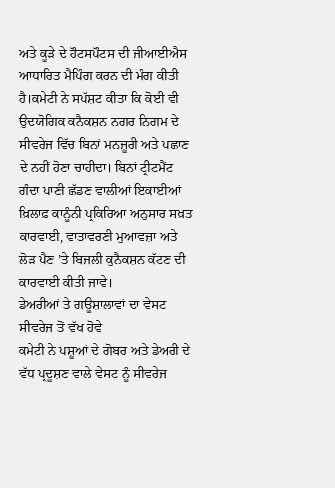ਅਤੇ ਕੂੜੇ ਦੇ ਹੌਟਸਪੌਟਸ ਦੀ ਜੀਆਈਐਸ ਆਧਾਰਿਤ ਮੈਪਿੰਗ ਕਰਨ ਦੀ ਮੰਗ ਕੀਤੀ ਹੈ।ਕਮੇਟੀ ਨੇ ਸਪੱਸ਼ਟ ਕੀਤਾ ਕਿ ਕੋਈ ਵੀ ਉਦਯੋਗਿਕ ਕਨੈਕਸ਼ਨ ਨਗਰ ਨਿਗਮ ਦੇ ਸੀਵਰੇਜ ਵਿੱਚ ਬਿਨਾਂ ਮਨਜ਼ੂਰੀ ਅਤੇ ਪਛਾਣ ਦੇ ਨਹੀਂ ਹੋਣਾ ਚਾਹੀਦਾ। ਬਿਨਾਂ ਟ੍ਰੀਟਮੈਂਟ ਗੰਦਾ ਪਾਣੀ ਛੱਡਣ ਵਾਲੀਆਂ ਇਕਾਈਆਂ ਖ਼ਿਲਾਫ਼ ਕਾਨੂੰਨੀ ਪ੍ਰਕਿਰਿਆ ਅਨੁਸਾਰ ਸਖ਼ਤ ਕਾਰਵਾਈ, ਵਾਤਾਵਰਣੀ ਮੁਆਵਜ਼ਾ ਅਤੇ ਲੋੜ ਪੈਣ ’ਤੇ ਬਿਜਲੀ ਕੁਨੈਕਸ਼ਨ ਕੱਟਣ ਦੀ ਕਾਰਵਾਈ ਕੀਤੀ ਜਾਵੇ।
ਡੇਅਰੀਆਂ ਤੇ ਗਊਸ਼ਾਲਾਵਾਂ ਦਾ ਵੇਸਟ ਸੀਵਰੇਜ ਤੋਂ ਵੱਖ ਹੋਵੇ
ਕਮੇਟੀ ਨੇ ਪਸ਼ੂਆਂ ਦੇ ਗੋਬਰ ਅਤੇ ਡੇਅਰੀ ਦੇ ਵੱਧ ਪ੍ਰਦੂਸ਼ਣ ਵਾਲੇ ਵੇਸਟ ਨੂੰ ਸੀਵਰੇਜ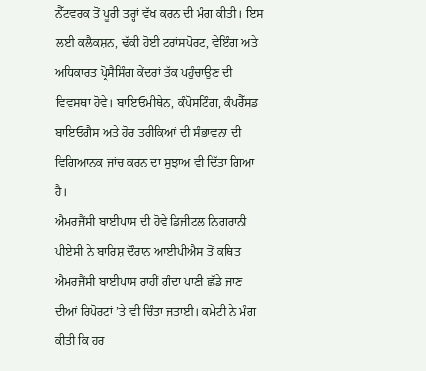ਨੈੱਟਵਰਕ ਤੋਂ ਪੂਰੀ ਤਰ੍ਹਾਂ ਵੱਖ ਕਰਨ ਦੀ ਮੰਗ ਕੀਤੀ। ਇਸ ਲਈ ਕਲੈਕਸ਼ਨ, ਢੱਕੀ ਹੋਈ ਟਰਾਂਸਪੋਰਟ, ਵੇਇੰਗ ਅਤੇ ਅਧਿਕਾਰਤ ਪ੍ਰੋਸੈਸਿੰਗ ਕੇਂਦਰਾਂ ਤੱਕ ਪਹੁੰਚਾਉਣ ਦੀ ਵਿਵਸਥਾ ਹੋਵੇ। ਬਾਇਓਮੀਥੇਨ, ਕੰਪੋਸਟਿੰਗ, ਕੰਪਰੈੱਸਡ ਬਾਇਓਗੈਸ ਅਤੇ ਹੋਰ ਤਰੀਕਿਆਂ ਦੀ ਸੰਭਾਵਨਾ ਦੀ ਵਿਗਿਆਨਕ ਜਾਂਚ ਕਰਨ ਦਾ ਸੁਝਾਅ ਵੀ ਦਿੱਤਾ ਗਿਆ ਹੈ।
ਐਮਰਜੈਂਸੀ ਬਾਈਪਾਸ ਦੀ ਹੋਵੇ ਡਿਜੀਟਲ ਨਿਗਰਾਨੀ
ਪੀਏਸੀ ਨੇ ਬਾਰਿਸ਼ ਦੌਰਾਨ ਆਈਪੀਐਸ ਤੋਂ ਕਥਿਤ ਐਮਰਜੈਂਸੀ ਬਾਈਪਾਸ ਰਾਹੀਂ ਗੰਦਾ ਪਾਣੀ ਛੱਡੇ ਜਾਣ ਦੀਆਂ ਰਿਪੋਰਟਾਂ ’ਤੇ ਵੀ ਚਿੰਤਾ ਜਤਾਈ। ਕਮੇਟੀ ਨੇ ਮੰਗ ਕੀਤੀ ਕਿ ਹਰ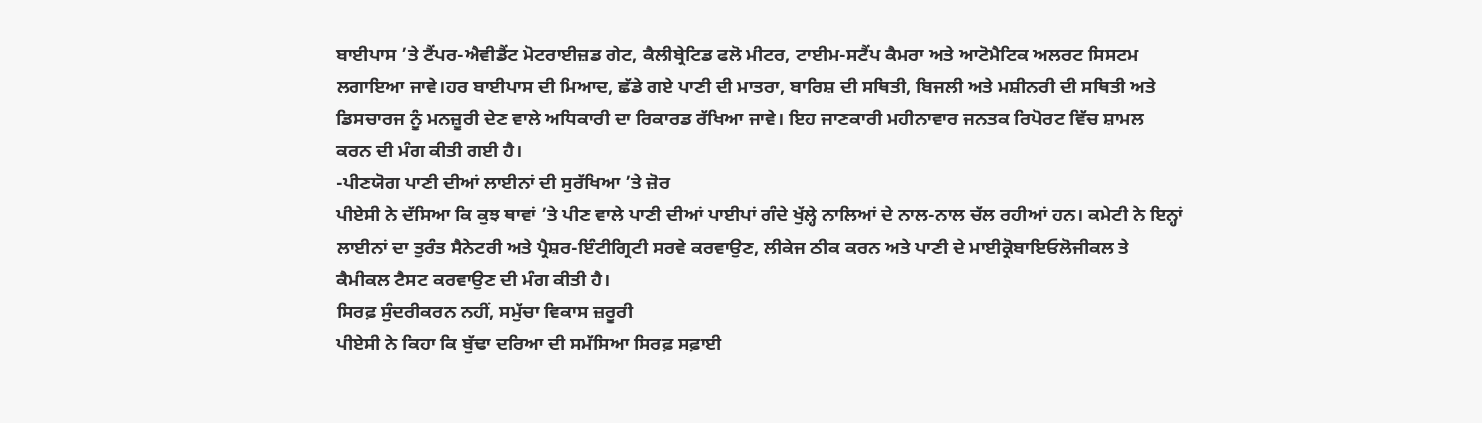ਬਾਈਪਾਸ ’ਤੇ ਟੈਂਪਰ-ਐਵੀਡੈਂਟ ਮੋਟਰਾਈਜ਼ਡ ਗੇਟ, ਕੈਲੀਬ੍ਰੇਟਿਡ ਫਲੋ ਮੀਟਰ, ਟਾਈਮ-ਸਟੈਂਪ ਕੈਮਰਾ ਅਤੇ ਆਟੋਮੈਟਿਕ ਅਲਰਟ ਸਿਸਟਮ ਲਗਾਇਆ ਜਾਵੇ।ਹਰ ਬਾਈਪਾਸ ਦੀ ਮਿਆਦ, ਛੱਡੇ ਗਏ ਪਾਣੀ ਦੀ ਮਾਤਰਾ, ਬਾਰਿਸ਼ ਦੀ ਸਥਿਤੀ, ਬਿਜਲੀ ਅਤੇ ਮਸ਼ੀਨਰੀ ਦੀ ਸਥਿਤੀ ਅਤੇ ਡਿਸਚਾਰਜ ਨੂੰ ਮਨਜ਼ੂਰੀ ਦੇਣ ਵਾਲੇ ਅਧਿਕਾਰੀ ਦਾ ਰਿਕਾਰਡ ਰੱਖਿਆ ਜਾਵੇ। ਇਹ ਜਾਣਕਾਰੀ ਮਹੀਨਾਵਾਰ ਜਨਤਕ ਰਿਪੋਰਟ ਵਿੱਚ ਸ਼ਾਮਲ ਕਰਨ ਦੀ ਮੰਗ ਕੀਤੀ ਗਈ ਹੈ।
-ਪੀਣਯੋਗ ਪਾਣੀ ਦੀਆਂ ਲਾਈਨਾਂ ਦੀ ਸੁਰੱਖਿਆ ’ਤੇ ਜ਼ੋਰ
ਪੀਏਸੀ ਨੇ ਦੱਸਿਆ ਕਿ ਕੁਝ ਥਾਵਾਂ ’ਤੇ ਪੀਣ ਵਾਲੇ ਪਾਣੀ ਦੀਆਂ ਪਾਈਪਾਂ ਗੰਦੇ ਖੁੱਲ੍ਹੇ ਨਾਲਿਆਂ ਦੇ ਨਾਲ-ਨਾਲ ਚੱਲ ਰਹੀਆਂ ਹਨ। ਕਮੇਟੀ ਨੇ ਇਨ੍ਹਾਂ ਲਾਈਨਾਂ ਦਾ ਤੁਰੰਤ ਸੈਨੇਟਰੀ ਅਤੇ ਪ੍ਰੈਸ਼ਰ-ਇੰਟੀਗ੍ਰਿਟੀ ਸਰਵੇ ਕਰਵਾਉਣ, ਲੀਕੇਜ ਠੀਕ ਕਰਨ ਅਤੇ ਪਾਣੀ ਦੇ ਮਾਈਕ੍ਰੋਬਾਇਓਲੋਜੀਕਲ ਤੇ ਕੈਮੀਕਲ ਟੈਸਟ ਕਰਵਾਉਣ ਦੀ ਮੰਗ ਕੀਤੀ ਹੈ।
ਸਿਰਫ਼ ਸੁੰਦਰੀਕਰਨ ਨਹੀਂ, ਸਮੁੱਚਾ ਵਿਕਾਸ ਜ਼ਰੂਰੀ
ਪੀਏਸੀ ਨੇ ਕਿਹਾ ਕਿ ਬੁੱਢਾ ਦਰਿਆ ਦੀ ਸਮੱਸਿਆ ਸਿਰਫ਼ ਸਫ਼ਾਈ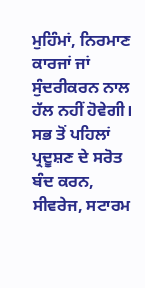ਮੁਹਿੰਮਾਂ, ਨਿਰਮਾਣ ਕਾਰਜਾਂ ਜਾਂ ਸੁੰਦਰੀਕਰਨ ਨਾਲ ਹੱਲ ਨਹੀਂ ਹੋਵੇਗੀ। ਸਭ ਤੋਂ ਪਹਿਲਾਂ ਪ੍ਰਦੂਸ਼ਣ ਦੇ ਸਰੋਤ ਬੰਦ ਕਰਨ, ਸੀਵਰੇਜ, ਸਟਾਰਮ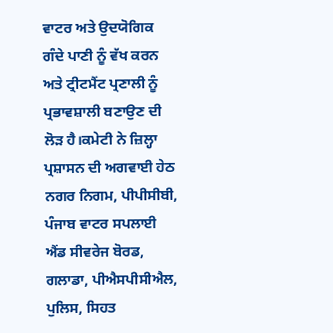ਵਾਟਰ ਅਤੇ ਉਦਯੋਗਿਕ ਗੰਦੇ ਪਾਣੀ ਨੂੰ ਵੱਖ ਕਰਨ ਅਤੇ ਟ੍ਰੀਟਮੈਂਟ ਪ੍ਰਣਾਲੀ ਨੂੰ ਪ੍ਰਭਾਵਸ਼ਾਲੀ ਬਣਾਉਣ ਦੀ ਲੋੜ ਹੈ।ਕਮੇਟੀ ਨੇ ਜ਼ਿਲ੍ਹਾ ਪ੍ਰਸ਼ਾਸਨ ਦੀ ਅਗਵਾਈ ਹੇਠ ਨਗਰ ਨਿਗਮ, ਪੀਪੀਸੀਬੀ, ਪੰਜਾਬ ਵਾਟਰ ਸਪਲਾਈ ਐਂਡ ਸੀਵਰੇਜ ਬੋਰਡ, ਗਲਾਡਾ, ਪੀਐਸਪੀਸੀਐਲ, ਪੁਲਿਸ, ਸਿਹਤ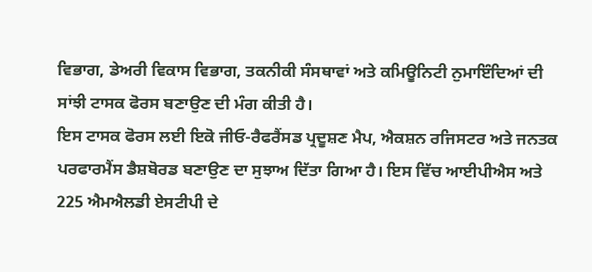ਵਿਭਾਗ, ਡੇਅਰੀ ਵਿਕਾਸ ਵਿਭਾਗ, ਤਕਨੀਕੀ ਸੰਸਥਾਵਾਂ ਅਤੇ ਕਮਿਊਨਿਟੀ ਨੁਮਾਇੰਦਿਆਂ ਦੀ ਸਾਂਝੀ ਟਾਸਕ ਫੋਰਸ ਬਣਾਉਣ ਦੀ ਮੰਗ ਕੀਤੀ ਹੈ।
ਇਸ ਟਾਸਕ ਫੋਰਸ ਲਈ ਇਕੋ ਜੀਓ-ਰੈਫਰੈਂਸਡ ਪ੍ਰਦੂਸ਼ਣ ਮੈਪ, ਐਕਸ਼ਨ ਰਜਿਸਟਰ ਅਤੇ ਜਨਤਕ ਪਰਫਾਰਮੈਂਸ ਡੈਸ਼ਬੋਰਡ ਬਣਾਉਣ ਦਾ ਸੁਝਾਅ ਦਿੱਤਾ ਗਿਆ ਹੈ। ਇਸ ਵਿੱਚ ਆਈਪੀਐਸ ਅਤੇ 225 ਐਮਐਲਡੀ ਏਸਟੀਪੀ ਦੇ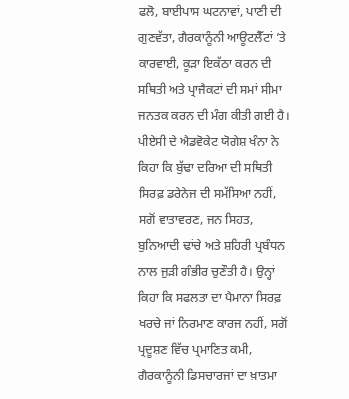ਫਲੋ, ਬਾਈਪਾਸ ਘਟਨਾਵਾਂ, ਪਾਣੀ ਦੀ ਗੁਣਵੱਤਾ, ਗੈਰਕਾਨੂੰਨੀ ਆਊਟਲੈੱਟਾਂ ’ਤੇ ਕਾਰਵਾਈ, ਕੂੜਾ ਇਕੱਠਾ ਕਰਨ ਦੀ ਸਥਿਤੀ ਅਤੇ ਪ੍ਰਾਜੈਕਟਾਂ ਦੀ ਸਮਾਂ ਸੀਮਾ ਜਨਤਕ ਕਰਨ ਦੀ ਮੰਗ ਕੀਤੀ ਗਈ ਹੈ। ਪੀਏਸੀ ਦੇ ਐਡਵੋਕੇਟ ਯੋਗੇਸ਼ ਖੰਨਾ ਨੇ ਕਿਹਾ ਕਿ ਬੁੱਢਾ ਦਰਿਆ ਦੀ ਸਥਿਤੀ ਸਿਰਫ਼ ਡਰੇਨੇਜ ਦੀ ਸਮੱਸਿਆ ਨਹੀਂ, ਸਗੋਂ ਵਾਤਾਵਰਣ, ਜਨ ਸਿਹਤ, ਬੁਨਿਆਦੀ ਢਾਂਚੇ ਅਤੇ ਸ਼ਹਿਰੀ ਪ੍ਰਬੰਧਨ ਨਾਲ ਜੁੜੀ ਗੰਭੀਰ ਚੁਣੌਤੀ ਹੈ। ਉਨ੍ਹਾਂ ਕਿਹਾ ਕਿ ਸਫਲਤਾ ਦਾ ਪੈਮਾਨਾ ਸਿਰਫ਼ ਖਰਚੇ ਜਾਂ ਨਿਰਮਾਣ ਕਾਰਜ ਨਹੀਂ, ਸਗੋਂ ਪ੍ਰਦੂਸ਼ਣ ਵਿੱਚ ਪ੍ਰਮਾਣਿਤ ਕਮੀ, ਗੈਰਕਾਨੂੰਨੀ ਡਿਸਚਾਰਜਾਂ ਦਾ ਖ਼ਾਤਮਾ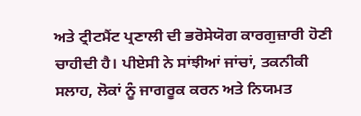ਅਤੇ ਟ੍ਰੀਟਮੈਂਟ ਪ੍ਰਣਾਲੀ ਦੀ ਭਰੋਸੇਯੋਗ ਕਾਰਗੁਜ਼ਾਰੀ ਹੋਣੀ ਚਾਹੀਦੀ ਹੈ। ਪੀਏਸੀ ਨੇ ਸਾਂਝੀਆਂ ਜਾਂਚਾਂ, ਤਕਨੀਕੀ ਸਲਾਹ, ਲੋਕਾਂ ਨੂੰ ਜਾਗਰੂਕ ਕਰਨ ਅਤੇ ਨਿਯਮਤ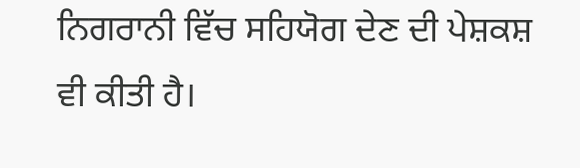ਨਿਗਰਾਨੀ ਵਿੱਚ ਸਹਿਯੋਗ ਦੇਣ ਦੀ ਪੇਸ਼ਕਸ਼ ਵੀ ਕੀਤੀ ਹੈ।